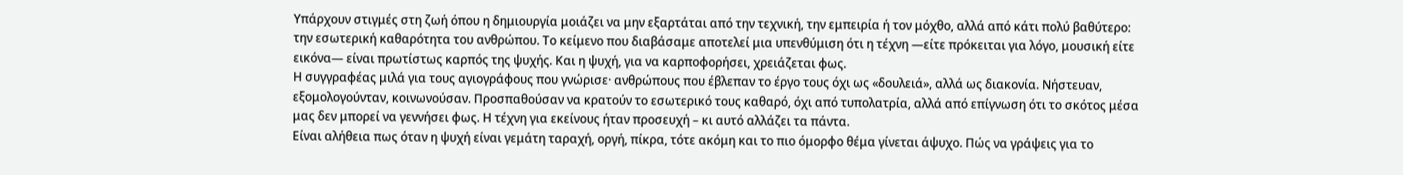Υπάρχουν στιγμές στη ζωή όπου η δημιουργία μοιάζει να μην εξαρτάται από την τεχνική, την εμπειρία ή τον μόχθο, αλλά από κάτι πολύ βαθύτερο: την εσωτερική καθαρότητα του ανθρώπου. Το κείμενο που διαβάσαμε αποτελεί μια υπενθύμιση ότι η τέχνη —είτε πρόκειται για λόγο, μουσική είτε εικόνα— είναι πρωτίστως καρπός της ψυχής. Και η ψυχή, για να καρποφορήσει, χρειάζεται φως.
Η συγγραφέας μιλά για τους αγιογράφους που γνώρισε· ανθρώπους που έβλεπαν το έργο τους όχι ως «δουλειά», αλλά ως διακονία. Νήστευαν, εξομολογούνταν, κοινωνούσαν. Προσπαθούσαν να κρατούν το εσωτερικό τους καθαρό, όχι από τυπολατρία, αλλά από επίγνωση ότι το σκότος μέσα μας δεν μπορεί να γεννήσει φως. Η τέχνη για εκείνους ήταν προσευχή – κι αυτό αλλάζει τα πάντα.
Είναι αλήθεια πως όταν η ψυχή είναι γεμάτη ταραχή, οργή, πίκρα, τότε ακόμη και το πιο όμορφο θέμα γίνεται άψυχο. Πώς να γράψεις για το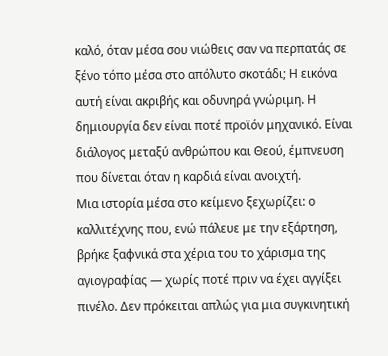καλό, όταν μέσα σου νιώθεις σαν να περπατάς σε ξένο τόπο μέσα στο απόλυτο σκοτάδι; Η εικόνα αυτή είναι ακριβής και οδυνηρά γνώριμη. Η δημιουργία δεν είναι ποτέ προϊόν μηχανικό. Είναι διάλογος μεταξύ ανθρώπου και Θεού, έμπνευση που δίνεται όταν η καρδιά είναι ανοιχτή.
Μια ιστορία μέσα στο κείμενο ξεχωρίζει: ο καλλιτέχνης που, ενώ πάλευε με την εξάρτηση, βρήκε ξαφνικά στα χέρια του το χάρισμα της αγιογραφίας — χωρίς ποτέ πριν να έχει αγγίξει πινέλο. Δεν πρόκειται απλώς για μια συγκινητική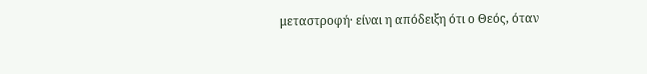μεταστροφή· είναι η απόδειξη ότι ο Θεός, όταν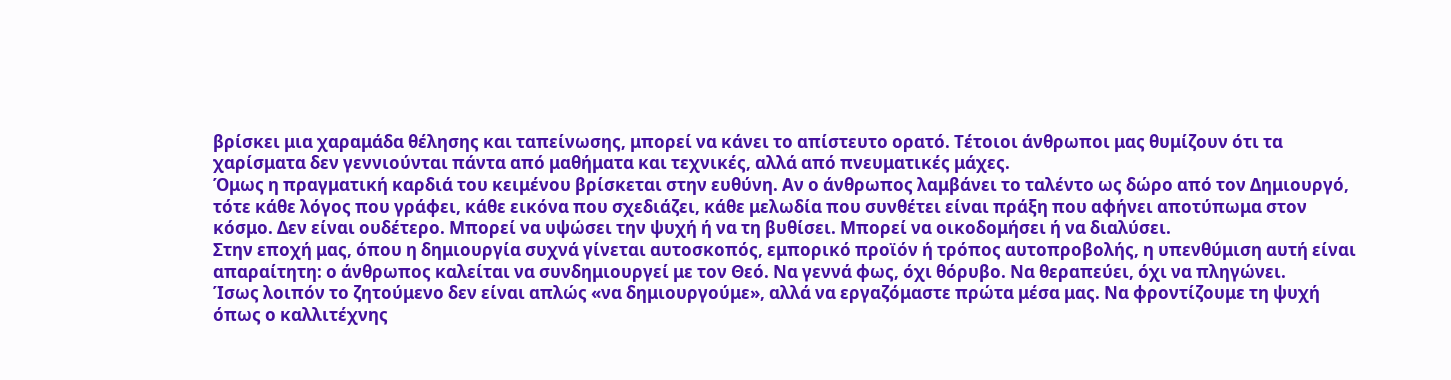βρίσκει μια χαραμάδα θέλησης και ταπείνωσης, μπορεί να κάνει το απίστευτο ορατό. Τέτοιοι άνθρωποι μας θυμίζουν ότι τα χαρίσματα δεν γεννιούνται πάντα από μαθήματα και τεχνικές, αλλά από πνευματικές μάχες.
Όμως η πραγματική καρδιά του κειμένου βρίσκεται στην ευθύνη. Αν ο άνθρωπος λαμβάνει το ταλέντο ως δώρο από τον Δημιουργό, τότε κάθε λόγος που γράφει, κάθε εικόνα που σχεδιάζει, κάθε μελωδία που συνθέτει είναι πράξη που αφήνει αποτύπωμα στον κόσμο. Δεν είναι ουδέτερο. Μπορεί να υψώσει την ψυχή ή να τη βυθίσει. Μπορεί να οικοδομήσει ή να διαλύσει.
Στην εποχή μας, όπου η δημιουργία συχνά γίνεται αυτοσκοπός, εμπορικό προϊόν ή τρόπος αυτοπροβολής, η υπενθύμιση αυτή είναι απαραίτητη: ο άνθρωπος καλείται να συνδημιουργεί με τον Θεό. Να γεννά φως, όχι θόρυβο. Να θεραπεύει, όχι να πληγώνει.
Ίσως λοιπόν το ζητούμενο δεν είναι απλώς «να δημιουργούμε», αλλά να εργαζόμαστε πρώτα μέσα μας. Να φροντίζουμε τη ψυχή όπως ο καλλιτέχνης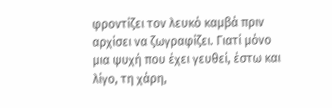φροντίζει τον λευκό καμβά πριν αρχίσει να ζωγραφίζει. Γιατί μόνο μια ψυχή που έχει γευθεί, έστω και λίγο, τη χάρη,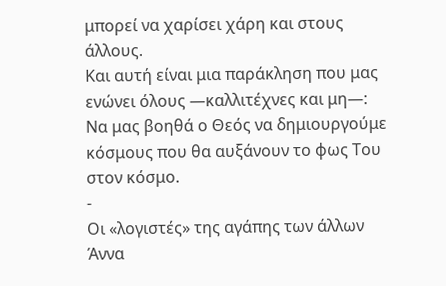μπορεί να χαρίσει χάρη και στους άλλους.
Και αυτή είναι μια παράκληση που μας ενώνει όλους —καλλιτέχνες και μη—:
Να μας βοηθά ο Θεός να δημιουργούμε κόσμους που θα αυξάνουν το φως Του στον κόσμο.
-
Οι «λογιστές» της αγάπης των άλλων
Άννα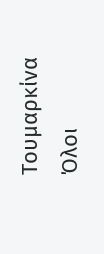Τουμαρκίνα
Όλοι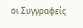οι Συγγραφείς